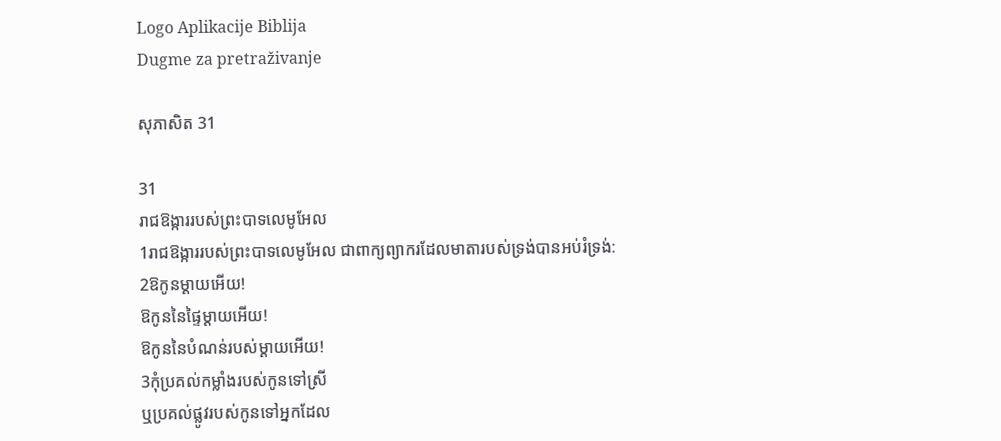Logo Aplikacije Biblija
Dugme za pretraživanje

សុភាសិត 31

31
រាជឱង្ការរបស់ព្រះបាទលេមូអែល
1រាជឱង្ការរបស់ព្រះបាទលេមូអែល ជាពាក្យព្យាករដែលមាតារបស់ទ្រង់បានអប់រំទ្រង់:
2ឱកូនម្ដាយអើយ!
ឱកូននៃផ្ទៃម្ដាយអើយ!
ឱកូននៃបំណន់របស់ម្ដាយអើយ!
3កុំប្រគល់កម្លាំងរបស់កូនទៅស្រី
ឬប្រគល់ផ្លូវរបស់កូនទៅអ្នកដែល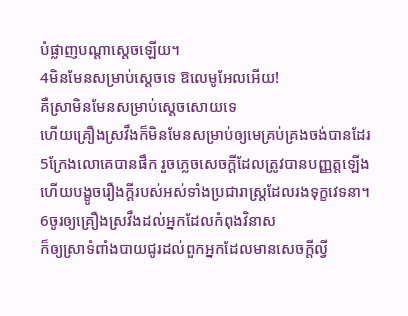បំផ្លាញបណ្ដាស្ដេចឡើយ។
4មិនមែនសម្រាប់ស្ដេចទេ ឱលេមូអែលអើយ!
គឺស្រាមិនមែនសម្រាប់ស្ដេចសោយទេ
ហើយគ្រឿងស្រវឹងក៏មិនមែនសម្រាប់ឲ្យមេគ្រប់គ្រងចង់បានដែរ
5ក្រែងលោគេបានផឹក រួចភ្លេចសេចក្ដីដែលត្រូវបានបញ្ញត្តឡើង
ហើយបង្ខូចរឿងក្ដីរបស់អស់ទាំងប្រជារាស្ត្រដែលរងទុក្ខវេទនា។
6ចូរឲ្យគ្រឿងស្រវឹងដល់អ្នកដែលកំពុងវិនាស
ក៏ឲ្យស្រាទំពាំងបាយជូរដល់ពួកអ្នកដែលមានសេចក្ដីល្វី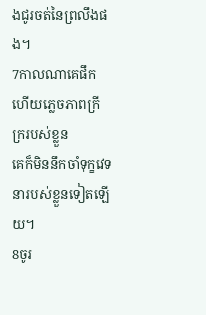ងជូរចត់នៃព្រលឹងផង។
7កាលណាគេផឹក ហើយភ្លេចភាពក្រីក្ររបស់ខ្លួន
គេក៏មិននឹកចាំទុក្ខវេទនារបស់ខ្លួនទៀតឡើយ។
8ចូរ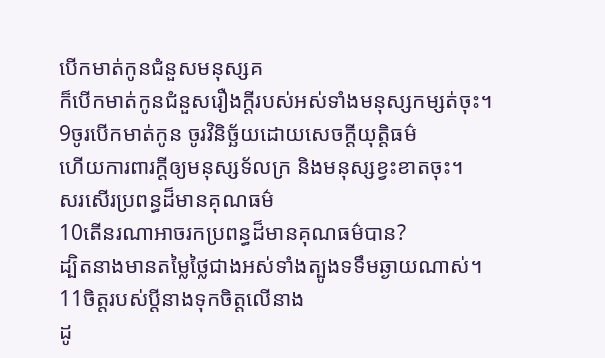បើកមាត់កូនជំនួសមនុស្សគ
ក៏បើកមាត់កូនជំនួសរឿងក្ដីរបស់អស់ទាំងមនុស្សកម្សត់ចុះ។
9ចូរបើកមាត់កូន ចូរវិនិច្ឆ័យដោយសេចក្ដីយុត្តិធម៌
ហើយការពារក្ដីឲ្យមនុស្សទ័លក្រ និងមនុស្សខ្វះខាតចុះ។
សរសើរប្រពន្ធដ៏មានគុណធម៌
10តើនរណាអាចរកប្រពន្ធដ៏មានគុណធម៌បាន?
ដ្បិតនាងមានតម្លៃថ្លៃជាងអស់ទាំងត្បូងទទឹមឆ្ងាយណាស់។
11ចិត្តរបស់ប្ដីនាងទុកចិត្តលើនាង
ដូ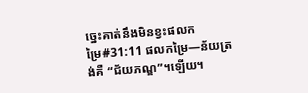ច្នេះគាត់នឹងមិនខ្វះផលកម្រៃ#31:11 ផលកម្រៃ―ន័យត្រង់គឺ “ជ័យភណ្ឌ”។ឡើយ។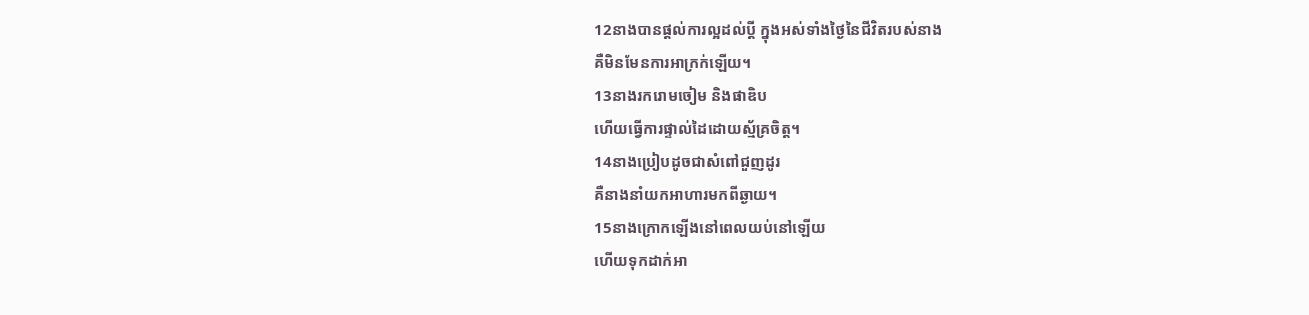12នាងបានផ្ដល់ការល្អដល់ប្ដី ក្នុងអស់ទាំងថ្ងៃនៃជីវិតរបស់នាង
គឺមិនមែនការអាក្រក់ឡើយ។
13នាងរករោមចៀម និងផាឌិប
ហើយធ្វើការផ្ទាល់ដៃដោយស្ម័គ្រចិត្ត។
14នាងប្រៀបដូចជាសំពៅជួញដូរ
គឺនាងនាំយកអាហារមកពីឆ្ងាយ។
15នាងក្រោកឡើងនៅពេលយប់នៅឡើយ
ហើយទុកដាក់អា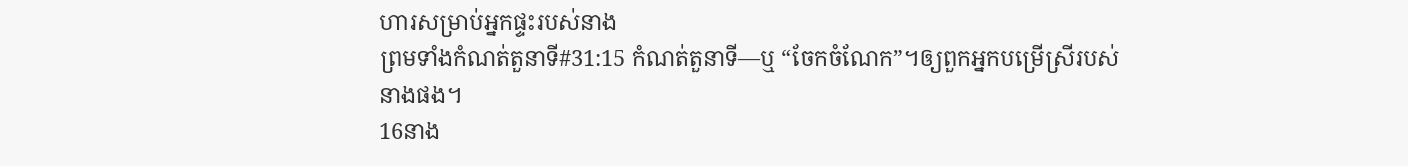ហារសម្រាប់អ្នកផ្ទះរបស់នាង
ព្រមទាំងកំណត់តួនាទី#31:15 កំណត់តួនាទី―ឬ “ចែកចំណែក”។ឲ្យពួកអ្នកបម្រើស្រីរបស់នាងផង។
16នាង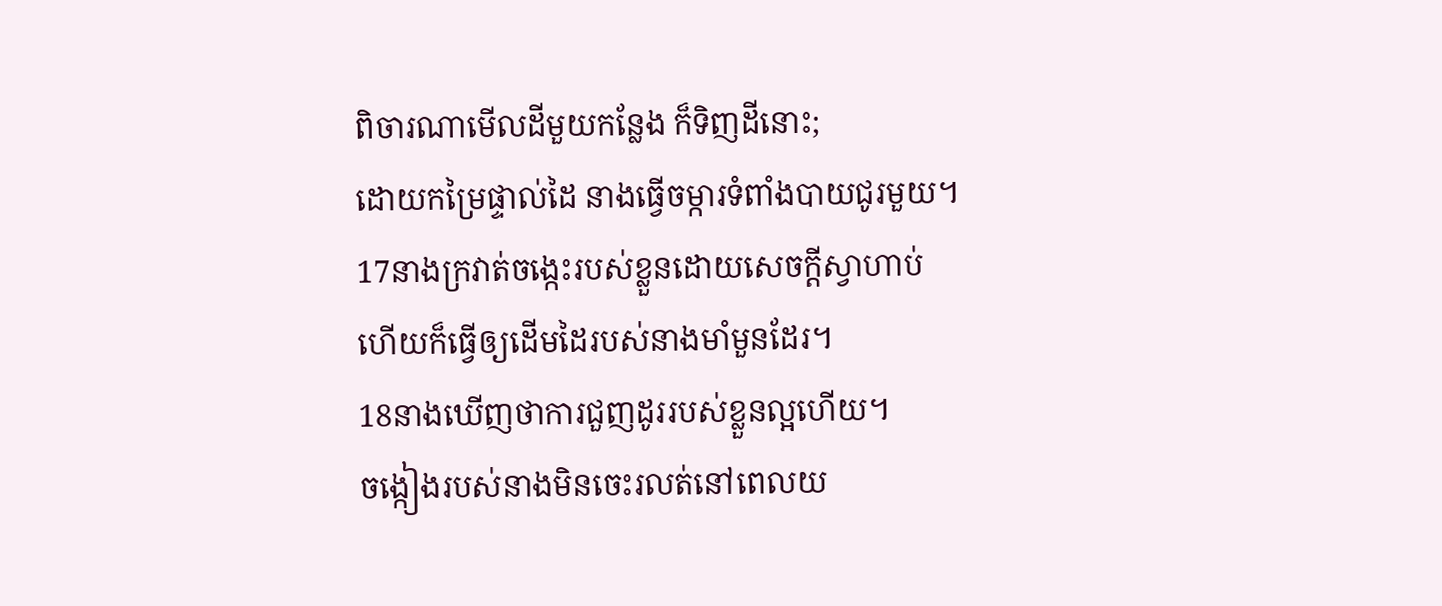ពិចារណាមើលដីមួយកន្លែង ក៏ទិញដីនោះ;
ដោយកម្រៃផ្ទាល់ដៃ នាងធ្វើចម្ការទំពាំងបាយជូរមួយ។
17នាងក្រវាត់ចង្កេះរបស់ខ្លួនដោយសេចក្ដីស្វាហាប់
ហើយក៏ធ្វើឲ្យដើមដៃរបស់នាងមាំមួនដែរ។
18នាងឃើញថាការជួញដូររបស់ខ្លួនល្អហើយ។
ចង្កៀងរបស់នាងមិនចេះរលត់នៅពេលយ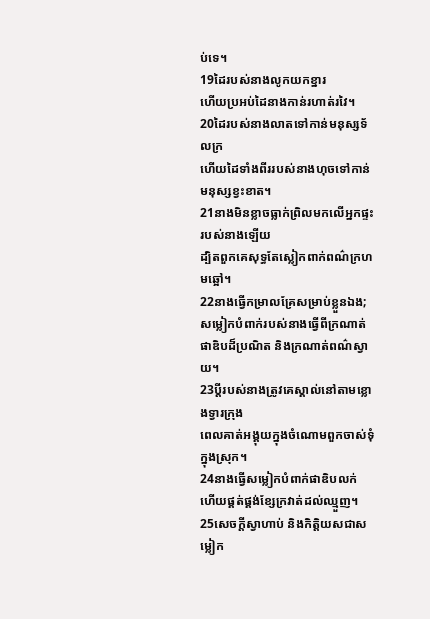ប់ទេ។
19ដៃរបស់នាងលូកយកខ្នារ
ហើយប្រអប់ដៃនាងកាន់រហាត់រវៃ។
20ដៃរបស់នាងលាតទៅកាន់មនុស្សទ័លក្រ
ហើយដៃទាំងពីររបស់នាងហុចទៅកាន់មនុស្សខ្វះខាត។
21នាងមិនខ្លាចធ្លាក់ព្រិលមកលើអ្នកផ្ទះរបស់នាងឡើយ
ដ្បិតពួកគេសុទ្ធតែស្លៀកពាក់ពណ៌ក្រហមឆ្អៅ។
22នាងធ្វើកម្រាលគ្រែសម្រាប់ខ្លួនឯង;
សម្លៀកបំពាក់របស់នាងធ្វើពីក្រណាត់ផាឌិបដ៏ប្រណិត និងក្រណាត់ពណ៌ស្វាយ។
23ប្ដីរបស់នាងត្រូវគេស្គាល់នៅតាមខ្លោងទ្វារក្រុង
ពេលគាត់អង្គុយក្នុងចំណោមពួកចាស់ទុំក្នុងស្រុក។
24នាងធ្វើសម្លៀកបំពាក់ផាឌិបលក់
ហើយផ្គត់ផ្គង់ខ្សែក្រវាត់ដល់ឈ្មួញ។
25សេចក្ដីស្វាហាប់ និងកិត្តិយសជាសម្លៀក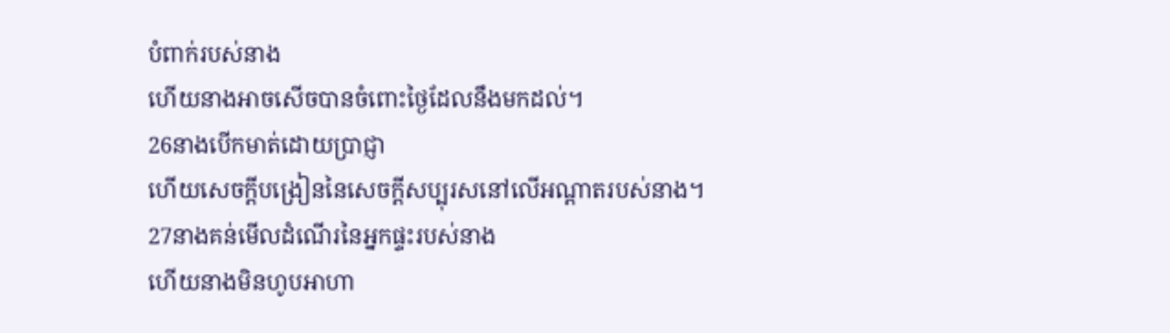បំពាក់របស់នាង
ហើយនាងអាចសើចបានចំពោះថ្ងៃដែលនឹងមកដល់។
26នាងបើកមាត់ដោយប្រាជ្ញា
ហើយសេចក្ដីបង្រៀននៃសេចក្ដីសប្បុរសនៅលើអណ្ដាតរបស់នាង។
27នាងគន់មើលដំណើរនៃអ្នកផ្ទះរបស់នាង
ហើយនាងមិនហូបអាហា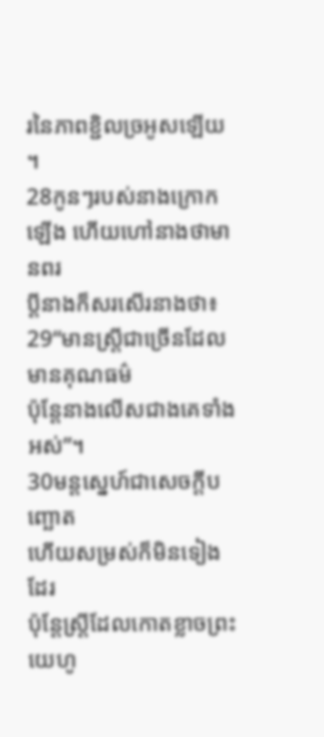រនៃភាពខ្ជិលច្រអូសឡើយ។
28កូនៗរបស់នាងក្រោកឡើង ហើយហៅនាងថាមានពរ
ប្ដីនាងក៏សរសើរនាងថា៖
29“មានស្ត្រីជាច្រើនដែលមានគុណធម៌
ប៉ុន្តែនាងលើសជាងគេទាំងអស់”។
30មន្តស្នេហ៍ជាសេចក្ដីបញ្ឆោត
ហើយសម្រស់ក៏មិនទៀងដែរ
ប៉ុន្តែស្ត្រីដែលកោតខ្លាចព្រះយេហូ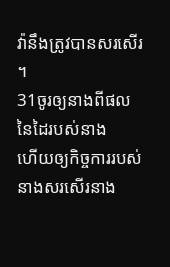វ៉ានឹងត្រូវបានសរសើរ។
31ចូរឲ្យនាងពីផលនៃដៃរបស់នាង
ហើយឲ្យកិច្ចការរបស់នាងសរសើរនាង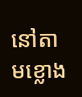នៅតាមខ្លោង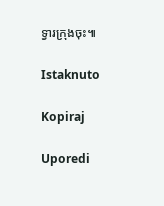ទ្វារក្រុងចុះ៕

Istaknuto

Kopiraj

Uporedi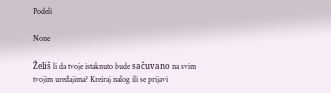Podeli

None

Želiš li da tvoje istaknuto bude sačuvano na svim tvojim uređajima? Kreiraj nalog ili se prijavi